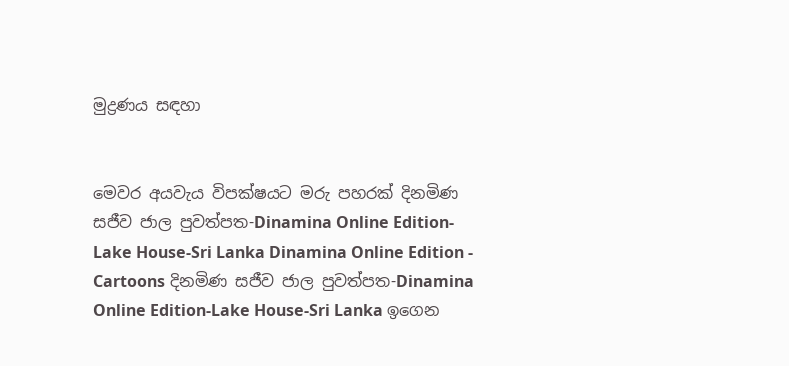මුද්‍රණය සඳහා


මෙවර අයවැය විපක්ෂයට මරු පහරක් දිනමිණ සජීව ජාල පුවත්පත-Dinamina Online Edition-Lake House-Sri Lanka Dinamina Online Edition - Cartoons දිනමිණ සජීව ජාල පුවත්පත-Dinamina Online Edition-Lake House-Sri Lanka ඉගෙන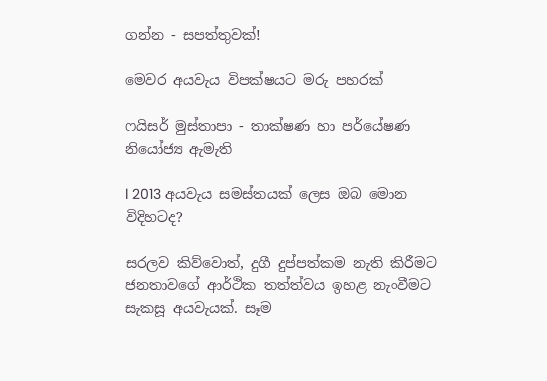ගන්න - සපත්තුවක්!

මෙවර අයවැය විපක්ෂයට මරු පහරක්

ෆයිසර් මුස්තාපා - තාක්ෂණ හා පර්යේෂණ නියෝජ්‍ය ඇමැති

l 2013 අයවැය සමස්තයක් ලෙස ඔබ මොන විදිහටද?

සරලව කිව්වොත්, දුගී දුප්පත්කම නැති කිරීමට ජනතාවගේ ආර්ථික තත්ත්වය ඉහළ නැංවීමට සැකසූ අයවැයක්. සෑම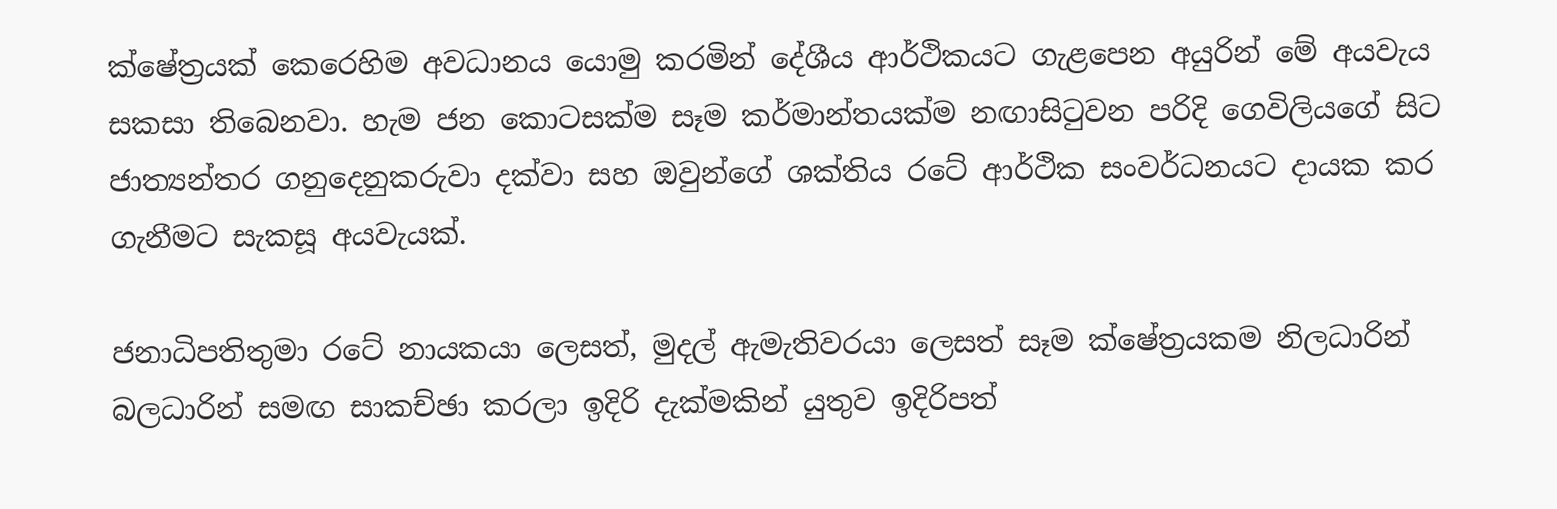ක්ෂේත්‍රයක් කෙරෙහිම අවධානය යොමු කරමින් දේශීය ආර්ථිකයට ගැළපෙන අයුරින් මේ අයවැය සකසා තිබෙනවා. හැම ජන කොටසක්ම සෑම කර්මාන්තයක්ම නඟාසිටුවන පරිදි ගෙවිලියගේ සිට ජාත්‍යන්තර ගනුදෙනුකරුවා දක්වා සහ ඔවුන්ගේ ශක්තිය රටේ ආර්ථික සංවර්ධනයට දායක කර ගැනීමට සැකසූ අයවැයක්.

ජනාධිපතිතුමා රටේ නායකයා ලෙසත්, මුදල් ඇමැතිවරයා ලෙසත් සෑම ක්ෂේත්‍රයකම නිලධාරින් බලධාරින් සමඟ සාකච්ඡා කරලා ඉදිරි දැක්මකින් යුතුව ඉදිරිපත්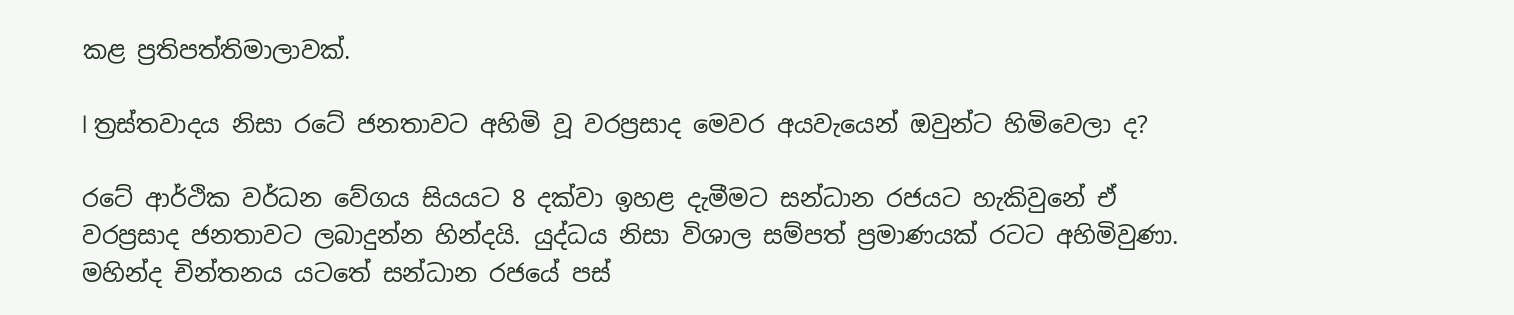කළ ප්‍රතිපත්තිමාලාවක්.

l ත්‍රස්තවාදය නිසා රටේ ජනතාවට අහිමි වූ වරප්‍රසාද මෙවර අයවැයෙන් ඔවුන්ට හිමිවෙලා ද?

රටේ ආර්ථික වර්ධන වේගය සියයට 8 දක්වා ඉහළ දැමීමට සන්ධාන රජයට හැකිවුනේ ඒ වරප්‍රසාද ජනතාවට ලබාදුන්න හින්දයි. යුද්ධය නිසා විශාල සම්පත් ප්‍රමාණයක් රටට අහිමිවුණා. මහින්ද චින්තනය යටතේ සන්ධාන රජයේ පස්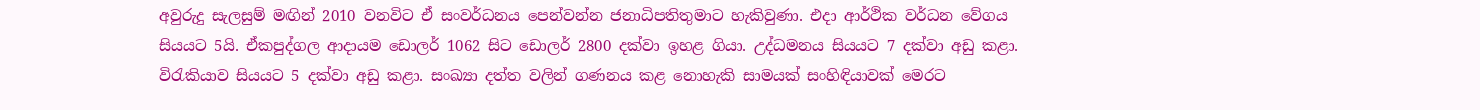අවුරුදු සැලසුම් මඟින් 2010 වනවිට ඒ සංවර්ධනය පෙන්වන්න ජනාධිපතිතුමාට හැකිවුණා. එදා ආර්ථික වර්ධන වේගය සියයට 5යි. ඒකපුද්ගල ආදායම ඩොලර් 1062 සිට ඩොලර් 2800 දක්වා ඉහළ ගියා. උද්ධමනය සියයට 7 දක්වා අඩු කළා. විරැකියාව සියයට 5 දක්වා අඩු කළා. සංඛ්‍යා දත්ත වලින් ගණනය කළ නොහැකි සාමයක් සංහිඳියාවක් මෙරට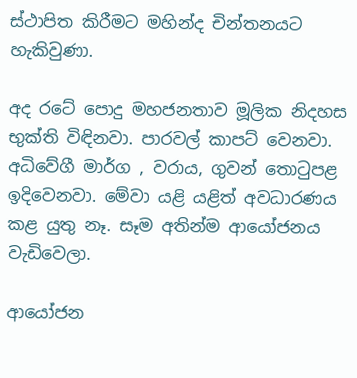ස්ථාපිත කිරීමට මහින්ද චින්තනයට හැකිවුණා.

අද රටේ පොදු මහජනතාව මූලික නිදහස භුක්ති විඳිනවා. පාරවල් කාපට් වෙනවා. අධිවේගී මාර්ග , වරාය, ගුවන් තොටුපළ ඉදිවෙනවා. මේවා යළි යළිත් අවධාරණය කළ යුතු නෑ. සෑම අතින්ම ආයෝජනය වැඩිවෙලා.

ආයෝජන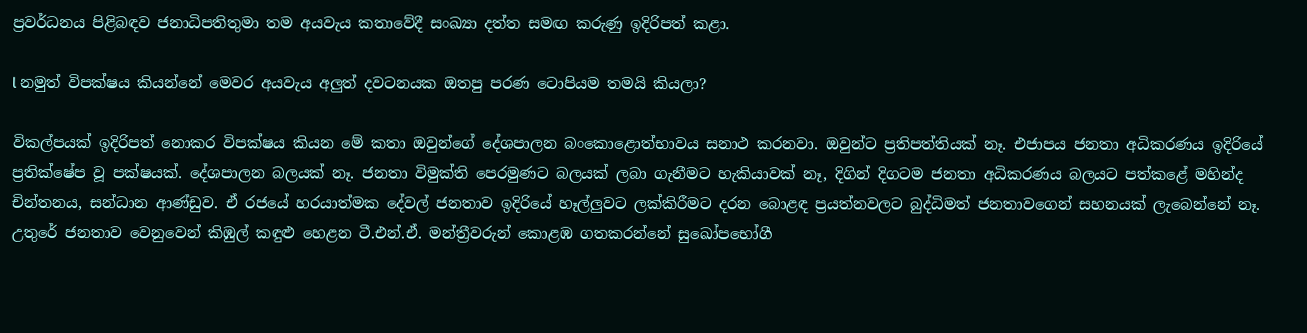ප්‍රවර්ධනය පිළිබඳව ජනාධිපතිතුමා තම අයවැය කතාවේදී සංඛ්‍යා දත්ත සමඟ කරුණු ඉදිරිපත් කළා.

l නමුත් විපක්ෂය කියන්නේ මෙවර අයවැය අලුත් දවටනයක ඔතපු පරණ ටොපියම තමයි කියලා?

විකල්පයක් ඉදිරිපත් නොකර විපක්ෂය කියන මේ කතා ඔවුන්ගේ දේශපාලන බංකොළොත්භාවය සනාථ කරනවා. ඔවුන්ට ප්‍රතිපත්තියක් නෑ. එජාපය ජනතා අධිකරණය ඉදිරියේ ප්‍රතික්ෂේප වූ පක්ෂයක්. දේශපාලන බලයක් නෑ. ජනතා විමුක්ති පෙරමුණට බලයක් ලබා ගැනීමට හැකියාවක් නෑ, දිගින් දිගටම ජනතා අධිකරණය බලයට පත්කළේ මහින්ද චින්තනය, සන්ධාන ආණ්ඩුව. ඒ රජයේ හරයාත්මක දේවල් ජනතාව ඉදිරියේ හෑල්ලුවට ලක්කිරීමට දරන බොළඳ ප්‍රයත්නවලට බුද්ධිමත් ජනතාවගෙන් සහනයක් ලැබෙන්නේ නෑ. උතුරේ ජනතාව වෙනුවෙන් කිඹුල් කඳුළු හෙළන ටී.එන්.ඒ. මන්ත්‍රීවරුන් කොළඹ ගතකරන්නේ සුඛෝපභෝගී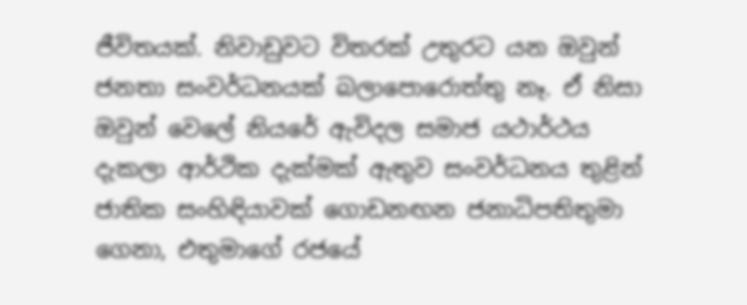ජීවිතයක්. නිවාඩුවට විතරක් උතුරට යන ඔවුන් ජනතා සංවර්ධනයක් බලාපොරොත්තු නෑ. ඒ නිසා ඔවුන් වෙලේ නියරේ ඇවිදල සමාජ යථාර්ථය දැකලා ආර්ථික දැක්මක් ඇතුව සංවර්ධනය තුළින් ජාතික සංහිඳියාවක් ගොඩනඟන ජනාධිපතිතුමා ගෙනා, එතුමාගේ රජයේ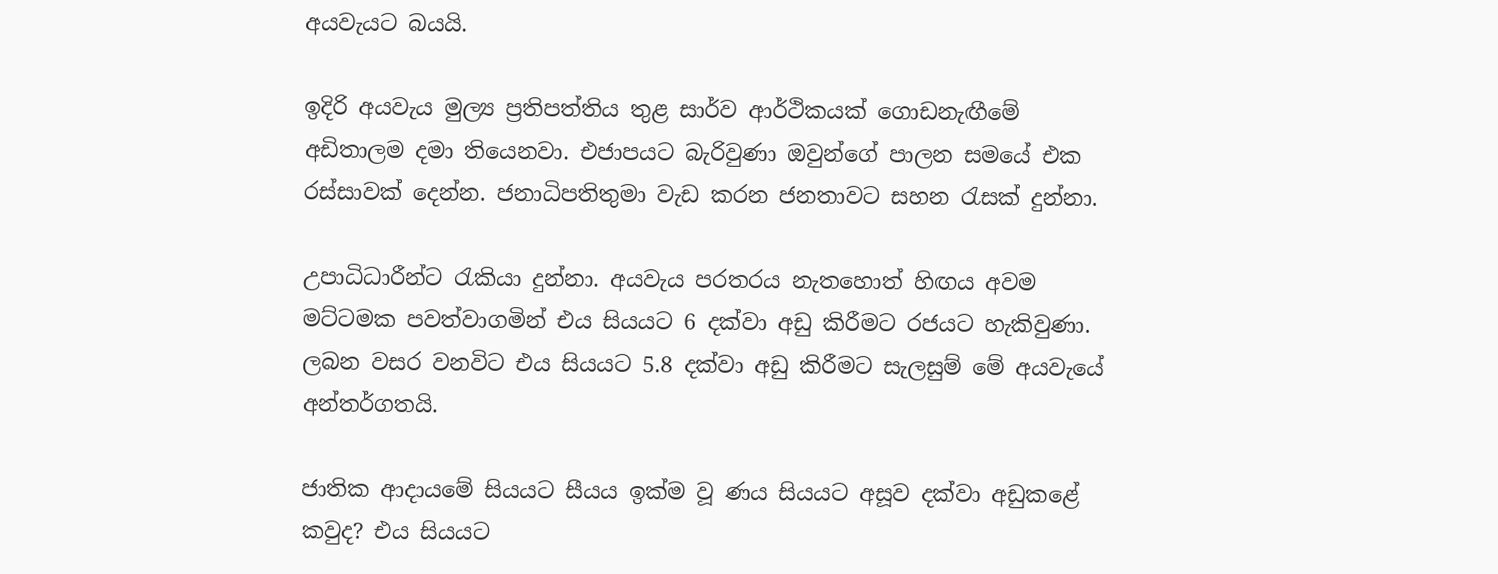අයවැයට බයයි.

ඉදිරි අයවැය මුල්‍ය ප්‍රතිපත්තිය තුළ සාර්ව ආර්ථිකයක් ගොඩනැඟීමේ අඩිතාලම දමා තියෙනවා. එජාපයට බැරිවුණා ඔවුන්ගේ පාලන සමයේ එක රස්සාවක් දෙන්න. ජනාධිපතිතුමා වැඩ කරන ජනතාවට සහන රැසක් දුන්නා.

උපාධිධාරීන්ට රැකියා දුන්නා. අයවැය පරතරය නැතහොත් හිඟය අවම මට්ටමක පවත්වාගමින් එය සියයට 6 දක්වා අඩු කිරීමට රජයට හැකිවුණා. ලබන වසර වනවිට එය සියයට 5.8 දක්වා අඩු කිරීමට සැලසුම් මේ අයවැයේ අන්තර්ගතයි.

ජාතික ආදායමේ සියයට සීයය ඉක්ම වූ ණය සියයට අසූව දක්වා අඩුකළේ කවුද? එය සියයට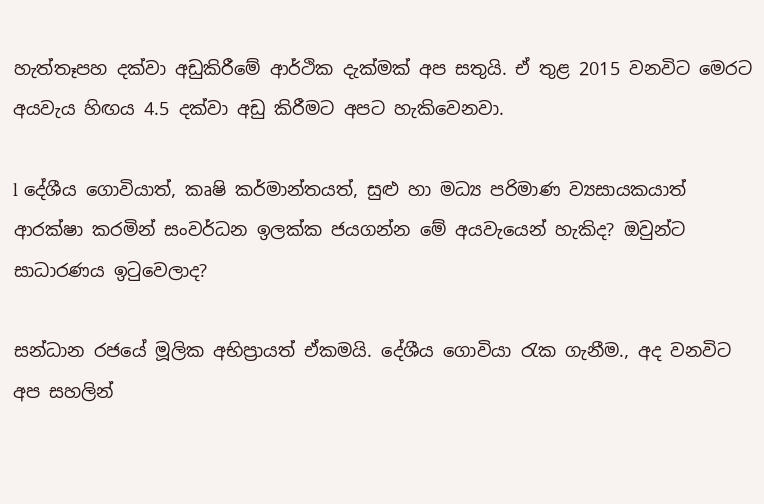හැත්තෑපහ දක්වා අඩුකිරීමේ ආර්ථික දැක්මක් අප සතුයි. ඒ තුළ 2015 වනවිට මෙරට අයවැය හිඟය 4.5 දක්වා අඩු කිරීමට අපට හැකිවෙනවා.

l දේශීය ගොවියාත්, කෘෂි කර්මාන්තයත්, සුළු හා මධ්‍ය පරිමාණ ව්‍යසායකයාත් ආරක්ෂා කරමින් සංවර්ධන ඉලක්ක ජයගන්න මේ අයවැයෙන් හැකිද? ඔවුන්ට සාධාරණය ඉටුවෙලාද?

සන්ධාන රජයේ මූලික අභිප්‍රායත් ඒකමයි. දේශීය ගොවියා රැක ගැනීම., අද වනවිට අප සහලින්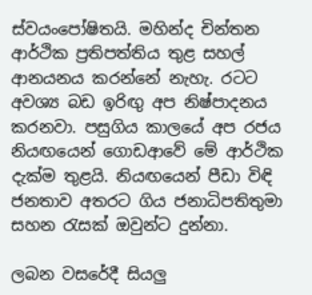ස්වයංපෝෂිතයි. මහින්ද චින්තන ආර්ථික ප්‍රතිපත්තිය තුළ සහල් ආනයනය කරන්නේ නැහැ. රටට අවශ්‍ය බඩ ඉරිඟු අප නිෂ්පාදනය කරනවා. පසුගිය කාලයේ අප රජය නියඟයෙන් ගොඩආවේ මේ ආර්ථික දැක්ම තුළයි. නියඟයෙන් පීඩා විඳි ජනතාව අතරට ගිය ජනාධිපතිතුමා සහන රැසක් ඔවුන්ට දුන්නා.

ලබන වසරේදී සියලු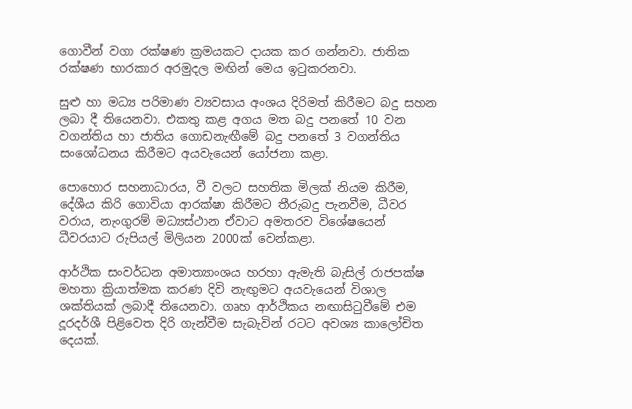ගොවීන් වගා රක්ෂණ ක්‍රමයකට දායක කර ගන්නවා. ජාතික රක්ෂණ භාරකාර අරමුදල මඟින් මෙය ඉටුකරනවා.

සුළු හා මධ්‍ය පරිමාණ ව්‍යවසාය අංශය දිරිමත් කිරීමට බදු සහන ලබා දී තියෙනවා. එකතු කළ අගය මත බදු පනතේ 10 වන වගන්තිය හා ජාතිය ගොඩනැඟීමේ බදු පනතේ 3 වගන්තිය සංශෝධනය කිරීමට අයවැයෙන් යෝජනා කළා.

පොහොර සහනාධාරය, වී වලට සහතික මිලක් නියම කිරීම, දේශීය කිරි ගොවියා ආරක්ෂා කිරීමට තීරුබදු පැනවීම, ධීවර වරාය, නැංගුරම් මධ්‍යස්ථාන ඒවාට අමතරව විශේෂයෙන් ධීවරයාට රුපියල් මිලියන 2000ක් වෙන්කළා.

ආර්ථික සංවර්ධන අමාත්‍යාංශය හරහා ඇමැති බැසිල් රාජපක්ෂ මහතා ක්‍රියාත්මක කරණ දිවි නැඟුමට අයවැයෙන් විශාල ශක්තියක් ලබාදී තියෙනවා. ගෘහ ආර්ථිකය නඟාසිටුවීමේ එම දූරදර්ශී පිළිවෙත දිරි ගැන්වීම සැබැවින් රටට අවශ්‍ය කාලෝචිත දෙයක්.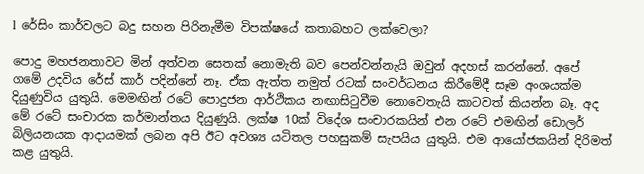l රේසිං කාර්වලට බදු සහන පිරිනැමීම විපක්ෂයේ කතාබහට ලක්වෙලා?

පොදු මහජනතාවට මින් අත්වන සෙතක් නොමැති බව පෙන්වන්නැයි ඔවුන් අදහස් කරන්නේ. අපේ ගමේ උදවිය රේස් කාර් පදින්නේ නෑ. ඒක ඇත්ත නමුත් රටක් සංවර්ධනය කිරීමේදී සෑම අංශයක්ම දියුණුවිය යුතුයි. මෙමඟින් රටේ පොදුජන ආර්ථිකය නඟාසිටුවීම නොවෙතැයි කාටවත් කියන්න බෑ. අද මේ රටේ සංචාරක කර්මාන්තය දියුණුයි. ලක්ෂ 10ක් විදේශ සංචාරකයින් එන රටේ එමඟින් ඩොලර් බිලියනයක ආදායමක් ලබන අපි ඊට අවශ්‍ය යටිතල පහසුකම් සැපයිය යුතුයි. එම ආයෝජකයින් දිරිමත් කළ යුතුයි.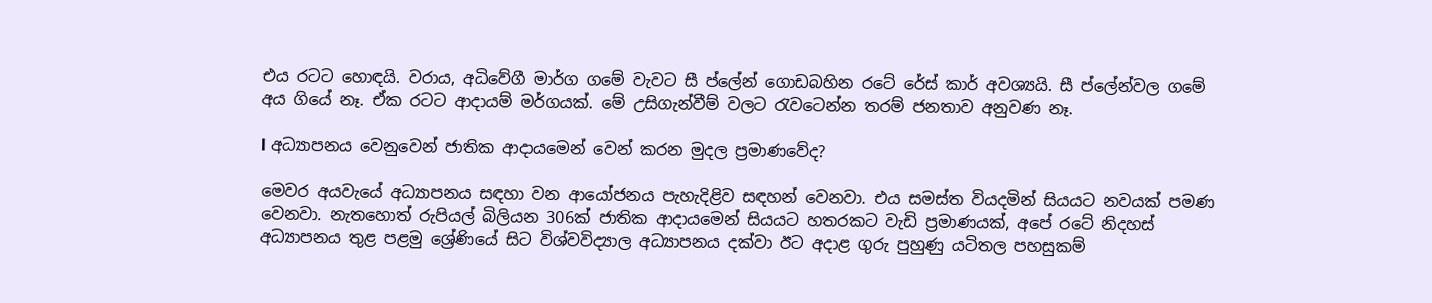එය රටට හොඳයි. වරාය, අධිවේගී මාර්ග ගමේ වැවට සී ප්ලේන් ගොඩබහින රටේ රේස් කාර් අවශ්‍යයි. සී ප්ලේන්වල ගමේ අය ගියේ නෑ. ඒක රටට ආදායම් මර්ගයක්. මේ උසිගැන්වීම් වලට රැවටෙන්න තරම් ජනතාව අනුවණ නෑ.

l අධ්‍යාපනය වෙනුවෙන් ජාතික ආදායමෙන් වෙන් කරන මුදල ප්‍රමාණවේද?

මෙවර අයවැයේ අධ්‍යාපනය සඳහා වන ආයෝජනය පැහැදිළිව සඳහන් වෙනවා. එය සමස්ත වියදමින් සියයට නවයක් පමණ වෙනවා. නැතහොත් රුපියල් බිලියන 306ක් ජාතික ආදායමෙන් සියයට හතරකට වැඩි ප්‍රමාණයක්, අපේ රටේ නිදහස් අධ්‍යාපනය තුළ පළමු ශ්‍රේණියේ සිට විශ්වවිද්‍යාල අධ්‍යාපනය දක්වා ඊට අදාළ ගුරු පුහුණු යටිතල පහසුකම්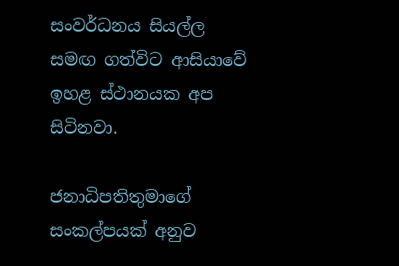සංවර්ධනය සියල්ල සමඟ ගත්විට ආසියාවේ ඉහළ ස්ථානයක අප සිටිනවා.

ජනාධිපතිතුමාගේ සංකල්පයක් අනුව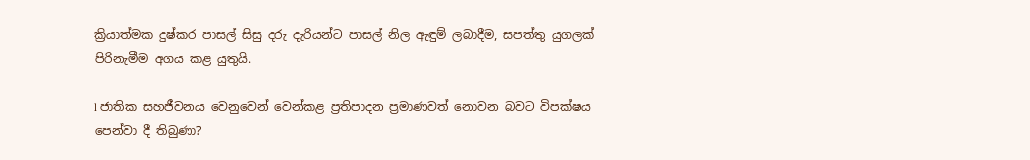ක්‍රියාත්මක දුෂ්කර පාසල් සිසු දරු දැරියන්ට පාසල් නිල ඇඳුම් ලබාදීම, සපත්තු යුගලක් පිරිනැමීම අගය කළ යුතුයි.

l ජාතික සහජීවනය වෙනුවෙන් වෙන්කළ ප්‍රතිපාදන ප්‍රමාණවත් නොවන බවට විපක්ෂය පෙන්වා දී තිබුණා?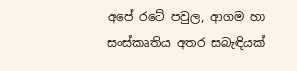අපේ රටේ පවුල, ආගම හා සංස්කෘතිය අතර සබැඳියක්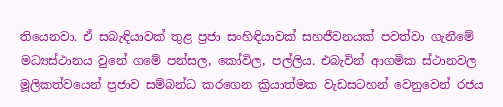තියෙනවා. ඒ සබැඳියාවක් තුළ ප්‍රජා සංහිඳියාවක් සහජීවනයක් පවත්වා ගැනීමේ මධ්‍යස්ථානය වුනේ ගමේ පන්සල, කෝවිල, පල්ලිය. එබැවින් ආගමික ස්ථානවල මූලිකත්වයෙන් ප්‍රජාව සම්බන්ධ කරගෙන ක්‍රියාත්මක වැඩසටහන් වෙනුවෙන් රජය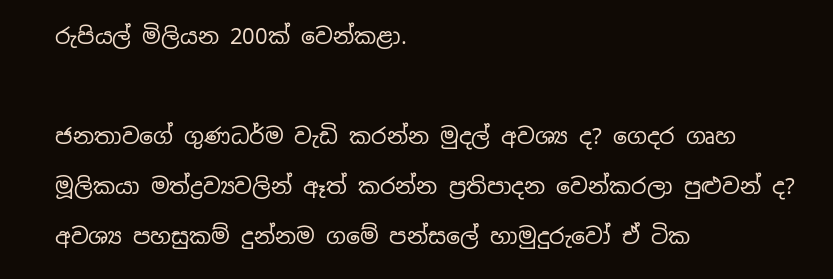රුපියල් මිලියන 200ක් වෙන්කළා.

ජනතාවගේ ගුණධර්ම වැඩි කරන්න මුදල් අවශ්‍ය ද? ගෙදර ගෘහ මූලිකයා මත්ද්‍රව්‍යවලින් ඈත් කරන්න ප්‍රතිපාදන වෙන්කරලා පුළුවන් ද? අවශ්‍ය පහසුකම් දුන්නම ගමේ පන්සලේ හාමුදුරුවෝ ඒ ටික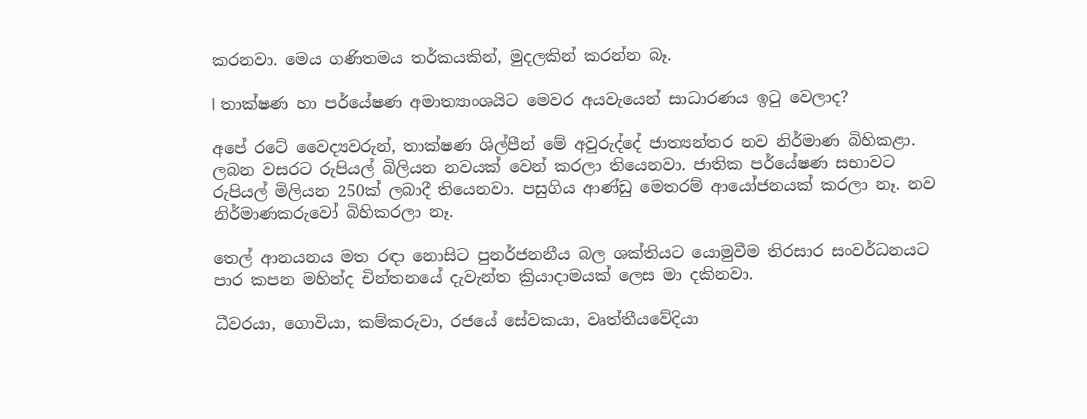කරනවා. මෙය ගණිතමය තර්කයකින්, මුදලකින් කරන්න බෑ.

l තාක්ෂණ හා පර්යේෂණ අමාත්‍යාංශයිට මෙවර අයවැයෙන් සාධාරණය ඉටු වෙලාද?

අපේ රටේ වෛද්‍යවරුන්, තාක්ෂණ ශිල්පීන් මේ අවුරුද්දේ ජාත්‍යන්තර නව නිර්මාණ බිහිකළා. ලබන වසරට රුපියල් බිලියන නවයක් වෙන් කරලා තියෙනවා. ජාතික පර්යේෂණ සභාවට රුපියල් මිලියන 250ක් ලබාදී තියෙනවා. පසුගිය ආණ්ඩු මෙතරම් ආයෝජනයක් කරලා නෑ. නව නිර්මාණකරුවෝ බිහිකරලා නෑ.

තෙල් ආනයනය මත රඳා නොසිට පුනර්ජනනීය බල ශක්තියට යොමුවීම තිරසාර සංවර්ධනයට පාර කපන මහින්ද චින්තනයේ දැවැන්ත ක්‍රියාදාමයක් ලෙස මා දකිනවා.

ධීවරයා, ගොවියා, කම්කරුවා, රජයේ සේවකයා, වෘත්තීයවේදියා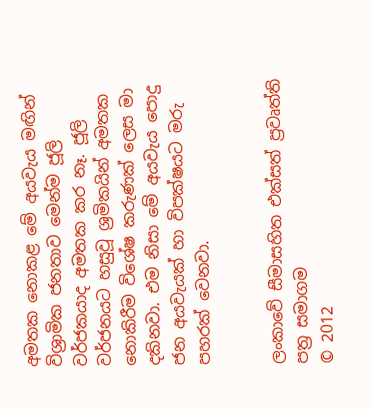අමතක නොකළ මේ අයවැය මඟින් විශ්‍රාමික ජනතාව මෙන්ම ජූලි වර්ජකයාද අමතක කර නෑ. ජූලි වර්ජනයට හසුවූ ශ්‍රමිකයින් අමතක නොකිරීම විශේෂ කරුණක් ලෙස මා දකිනවා. එම නිසා මේ අයවැය පොදු ජන අයවැයක් හා විපක්ෂයට මරු පහරක් වෙනවා.


ලංකාවේ සීමාසහිත එක්සත් ප්‍රවෘත්ති පත්‍ර සමාගම
© 2012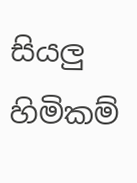සියලු හිමිකම්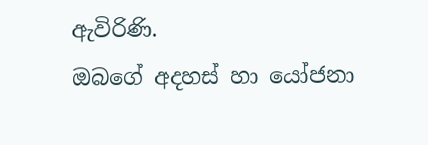ඇවිරිණි.
ඔබගේ අදහස් හා යෝජනා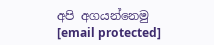අපි අගයන්නෙමු
[email protected]